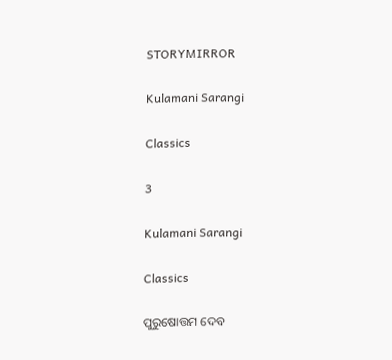STORYMIRROR

Kulamani Sarangi

Classics

3

Kulamani Sarangi

Classics

ପୁରୁଷୋତ୍ତମ ଦେବ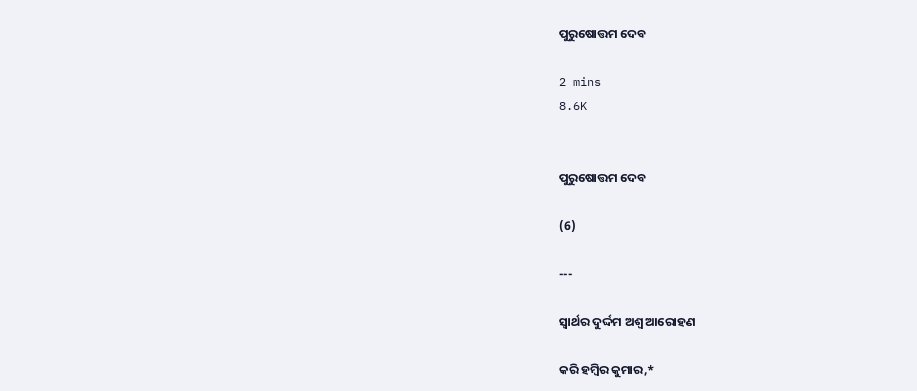ପୁରୁଷୋତ୍ତମ ଦେବ

2 mins
8.6K


ପୁରୁଷୋତ୍ତମ ଦେବ

(6)

---

ସ୍ୱାର୍ଥର ଦୁର୍ଦ୍ଦମ ଅଶ୍ୱ ଆରୋହଣ

କରି ହମ୍ବିର କୁମାର,*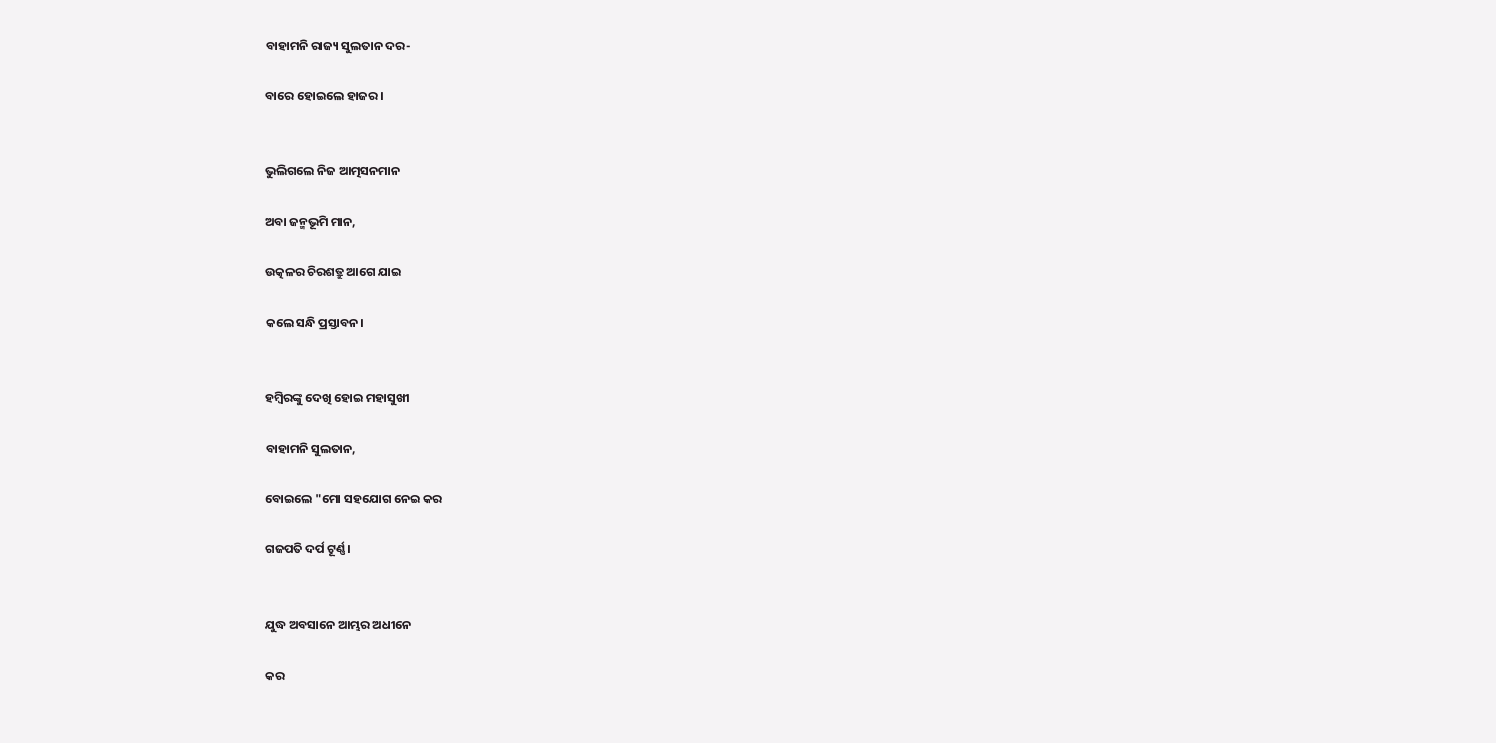ବାହାମନି ରାଜ୍ୟ ସୁଲତାନ ଦର-

ବାରେ ହୋଇଲେ ହାଜର।


ଭୁଲିଗଲେ ନିଜ ଆତ୍ମସନମାନ

ଅବା ଜନ୍ମଭୂମି ମାନ,

ଉତ୍କଳର ଚିରଶତ୍ରୁ ଆଗେ ଯାଇ

କଲେ ସନ୍ଧି ପ୍ରସ୍ତାବନ।


ହମ୍ବିରଙ୍କୁ ଦେଖି ହୋଇ ମହାସୁଖୀ

ବାହାମନି ସୁଲତାନ,

ବୋଇଲେ "ମୋ ସହଯୋଗ ନେଇ କର

ଗଜପତି ଦର୍ପ ଟୂର୍ଣ୍ଣ।


ଯୁଦ୍ଧ ଅବସାନେ ଆମ୍ଭର ଅଧୀନେ

କର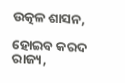ଉତ୍କଳ ଶାସନ,

ହୋଇବ କରଦ ରାଜ୍ୟ,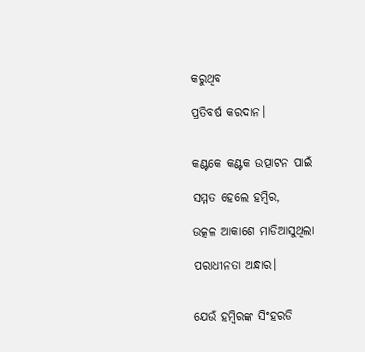କରୁଥିବ

ପ୍ରତିବର୍ଷ କରଦାନ।


କଣ୍ଟକେ କଣ୍ଟକ ଉତ୍ପାଟନ ପାଇଁ

ସମ୍ମତ ହେଲେ ହମ୍ବିର,

ଉତ୍କଳ ଆକାଶେ ମାଡିଆସୁଥିଲା

ପରାଧୀନତା ଅନ୍ଧାର।


ଯେଉଁ ହମ୍ବିରଙ୍କ ସିଂହରଡି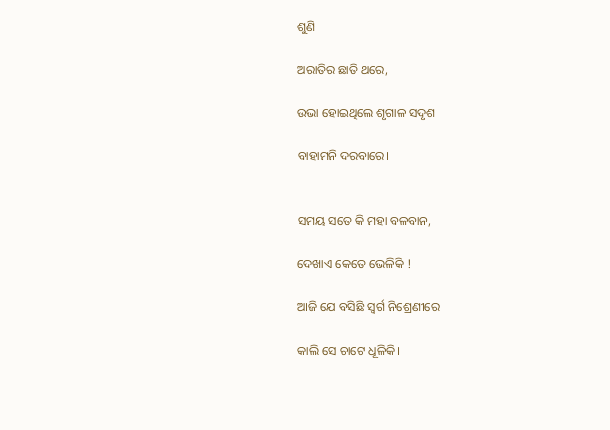ଶୁଣି

ଅରାତିର ଛାତି ଥରେ,

ଉଭା ହୋଇଥିଲେ ଶୃଗାଳ ସଦୃଶ

ବାହାମନି ଦରବାରେ।


ସମୟ ସତେ କି ମହା ବଳବାନ,

ଦେଖାଏ କେତେ ଭେଳିକି !

ଆଜି ଯେ ବସିଛି ସ୍ୱର୍ଗ ନିଶ୍ରେଣୀରେ

କାଲି ସେ ଚାଟେ ଧୂଳିକି।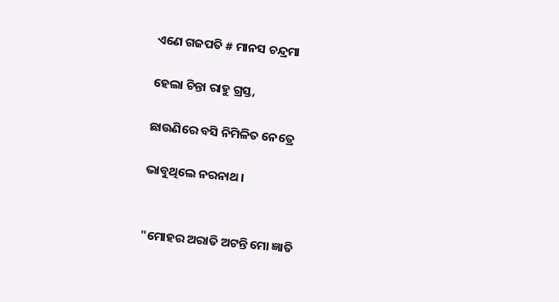ଏଣେ ଗଜପତି # ମାନସ ଚନ୍ଦ୍ରମା

ହେଲା ଚିନ୍ତା ରାହୁ ଗ୍ରସ୍ତ,

ଛାଉଣିରେ ବସି ନିମିଳିତ ନେତ୍ରେ

ଭାବୁଥିଲେ ନରନାଥ।


"ମୋହର ଅରାତି ଅଟନ୍ତି ମୋ ଜ୍ଞାତି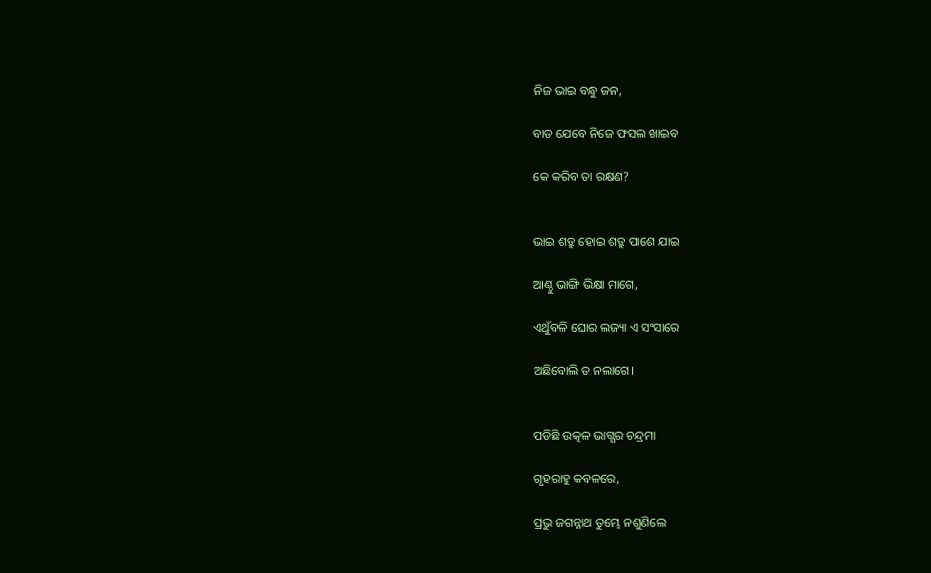ନିଜ ଭାଇ ବନ୍ଧୁ ଜନ,

ବାଡ ଯେବେ ନିଜେ ଫସଲ ଖାଇବ

କେ କରିବ ତା ରକ୍ଷଣ?


ଭାଇ ଶତ୍ରୁ ହୋଇ ଶତ୍ରୁ ପାଶେ ଯାଇ

ଆଣ୍ଠୁ ଭାଙ୍ଗି ଭିକ୍ଷା ମାଗେ,

ଏଥୁଁବଳି ଘୋର ଲଜ୍ୟା ଏ ସଂସାରେ

ଅଛିବୋଲି ତ ନଲାଗେ।


ପଡିଛି ଉତ୍କଳ ଭାଗ୍ଯର ଚନ୍ଦ୍ରମା

ଗୃହରାହୁ କବଳରେ,

ପ୍ରଭୁ ଜଗନ୍ନାଥ ତୁମ୍ଭେ ନଶୁଣିଲେ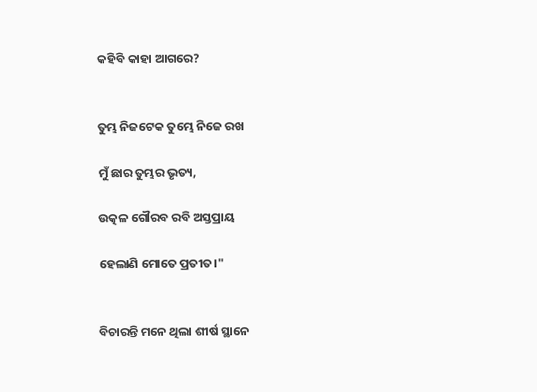କହିବି କାହା ଆଗରେ?


ତୁମ୍ଭ ନିଜଟେକ ତୁମ୍ଭେ ନିଜେ ରଖ

ମୁଁ ଛାର ତୁମ୍ଭର ଭୃତ୍ୟ,

ଉତ୍କଳ ଗୌରବ ରବି ଅସ୍ତପ୍ରାୟ

ହେଲାଣି ମୋତେ ପ୍ରତୀତ।"


ବିଚାରନ୍ତି ମନେ ଥିଲା ଶୀର୍ଷ ସ୍ଥାନେ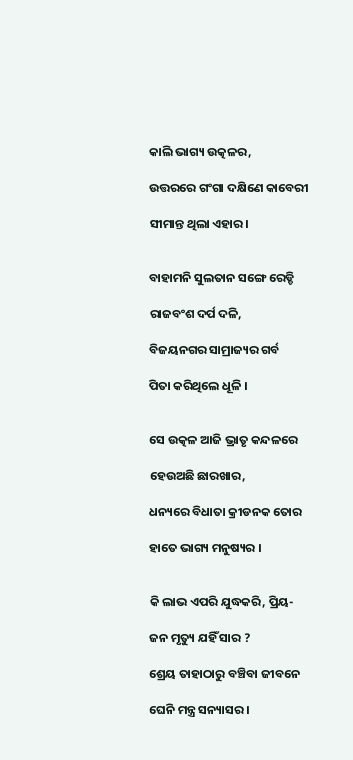କାଲି ଭାଗ୍ୟ ଉତ୍କଳର,

ଉତ୍ତରରେ ଗଂଗା ଦକ୍ଷିଣେ କାବେରୀ

ସୀମାନ୍ତ ଥିଲା ଏହାର।


ବାହାମନି ସୁଲତାନ ସଙ୍ଗେ ରେଡ୍ଡି

ରାଜବଂଶ ଦର୍ପ ଦଳି,

ବିଜୟନଗର ସାମ୍ରାଜ୍ୟର ଗର୍ବ

ପିତା କରିଥିଲେ ଧୂଳି ।


ସେ ଉତ୍କଳ ଆଜି ଭ୍ରାତୃ କନ୍ଦଳରେ

ହେଉଅଛି ଛାରଖାର,

ଧନ୍ୟରେ ବିଧାତା କ୍ରୀଡନକ ତୋର

ହାତେ ଭାଗ୍ୟ ମନୁଷ୍ୟର ।


କି ଲାଭ ଏପରି ଯୁଦ୍ଧକରି, ପ୍ରିୟ-

ଜନ ମୃତ୍ୟୁ ଯହିଁ ସାର ?

ଶ୍ରେୟ ତାହାଠାରୁ ବଞ୍ଚିବା ଜୀବନେ

ଘେନି ମନ୍ତ୍ର ସନ୍ୟାସର।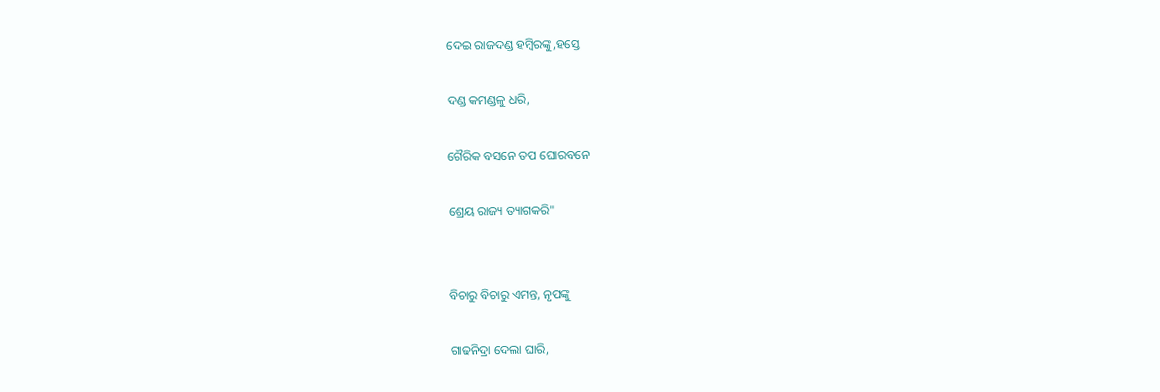ଦେଇ ରାଜଦଣ୍ଡ ହମ୍ବିରଙ୍କୁ,ହସ୍ତେ

ଦଣ୍ଡ କମଣ୍ଡଳୁ ଧରି,

ଗୈରିକ ବସନେ ତପ ଘୋରବନେ

ଶ୍ରେୟ ରାଜ୍ୟ ତ୍ୟାଗକରି"


ବିଚାରୁ ବିଚାରୁ ଏମନ୍ତ, ନୃପଙ୍କୁ

ଗାଢନିଦ୍ରା ଦେଲା ଘାରି,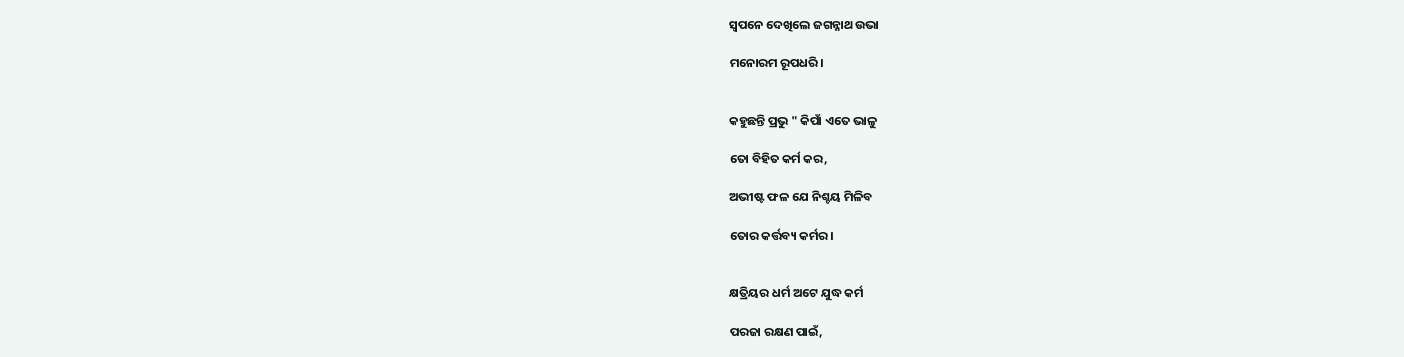ସ୍ୱପନେ ଦେଖିଲେ ଜଗନ୍ନାଥ ଉଭା

ମନୋରମ ରୂପଧରି।


କହୁଛନ୍ତି ପ୍ରଭୁ " କିପାଁ ଏତେ ଭାଳୁ

ତୋ ବିହିତ କର୍ମ କର,

ଅଭୀଷ୍ଟ ଫଳ ଯେ ନିଶ୍ଚୟ ମିଳିବ

ତୋର କର୍ତ୍ତବ୍ୟ କର୍ମର।


କ୍ଷତ୍ରିୟର ଧର୍ମ ଅଟେ ଯୁଦ୍ଧ କର୍ମ

ପରଜା ରକ୍ଷଣ ପାଇଁ,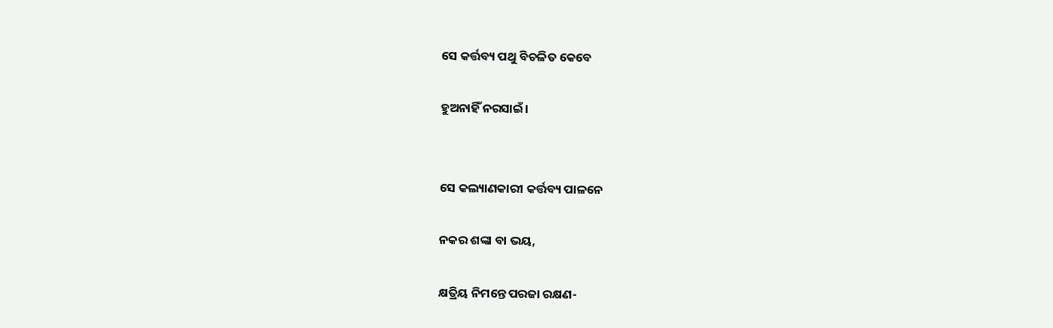ସେ କର୍ତ୍ତବ୍ୟ ପଥୁ ବିଚଳିତ କେବେ

ହୁଅନାହିଁ ନରସାଇଁ।


ସେ କଲ୍ୟାଣକାରୀ କର୍ତ୍ତବ୍ୟ ପାଳନେ

ନକର ଶଙ୍କା ବା ଭୟ,

କ୍ଷତ୍ରିୟ ନିମନ୍ତେ ପରଜା ରକ୍ଷଣ-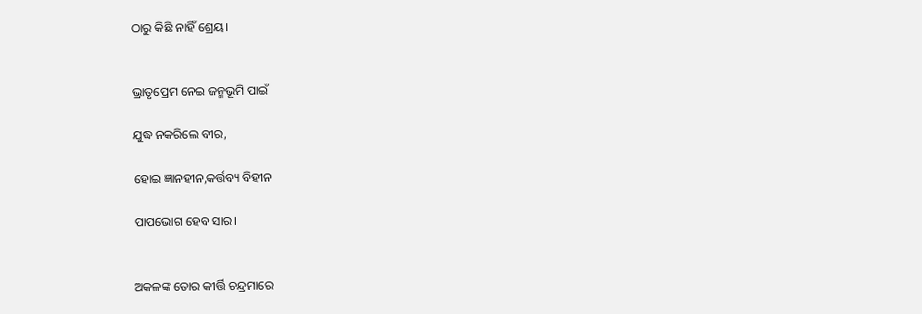ଠାରୁ କିଛି ନାହିଁ ଶ୍ରେୟ।


ଭ୍ରାତୃପ୍ରେମ ନେଇ ଜନ୍ମଭୂମି ପାଇଁ

ଯୁଦ୍ଧ ନକରିଲେ ବୀର,

ହୋଇ ଜ୍ଞାନହୀନ,କର୍ତ୍ତବ୍ୟ ବିହୀନ

ପାପଭୋଗ ହେବ ସାର।


ଅକଳଙ୍କ ତୋର କୀର୍ତ୍ତି ଚନ୍ଦ୍ରମାରେ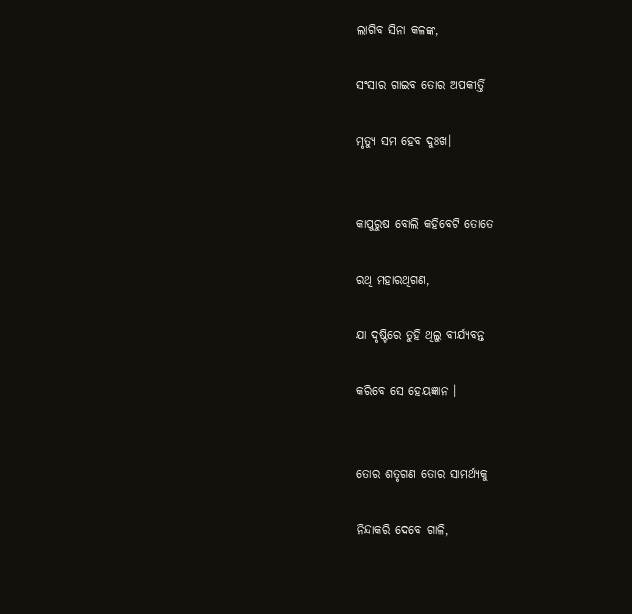ଲାଗିବ ସିନା କଳଙ୍କ,

ସଂସାର ଗାଇବ ତୋର ଅପକୀର୍ତ୍ତି

ମୃତ୍ୟୁ ସମ ହେବ ଦୁଃଖ।


କାପୁରୁଷ ବୋଲି କହିବେଟି ତୋତେ

ରଥି ମହାରଥିଗଣ,

ଯା ଦୃଷ୍ଟିରେ ତୁହି ଥିଲୁ ବୀର୍ଯ୍ୟବନ୍ତ

କରିବେ ସେ ହେୟଜ୍ଞାନ ।


ତୋର ଶତୃଗଣ ତୋର ସାମର୍ଥ୍ୟକୁ

ନିନ୍ଦାକରି ଦେବେ ଗାଳି,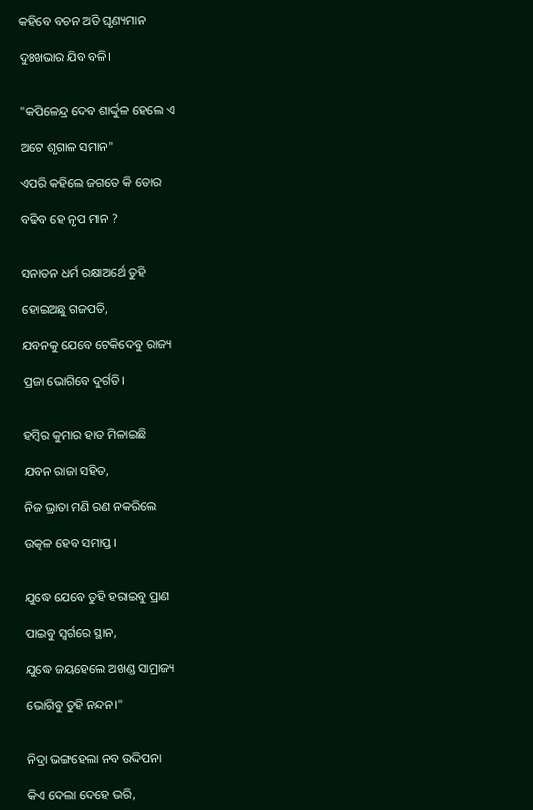କହିବେ ବଚନ ଅତି ଘୃଣ୍ୟମାନ

ଦୁଃଖଭାର ଯିବ ବଳି।


"କପିଳେନ୍ଦ୍ର ଦେବ ଶାର୍ଦ୍ଦୁଳ ହେଲେ ଏ

ଅଟେ ଶୃଗାଳ ସମାନ"

ଏପରି କହିଲେ ଜଗତେ କି ତୋର

ବଢିବ ହେ ନୃପ ମାନ ?


ସନାତନ ଧର୍ମ ରକ୍ଷାଅର୍ଥେ ତୁହି

ହୋଇଅଛୁ ଗଜପତି,

ଯବନକୁ ଯେବେ ଟେକିଦେବୁ ରାଜ୍ୟ

ପ୍ରଜା ଭୋଗିବେ ଦୁର୍ଗତି।


ହମ୍ବିର କୁମାର ହାତ ମିଳାଇଛି

ଯବନ ରାଜା ସହିତ,

ନିଜ ଭ୍ରାତା ମଣି ରଣ ନକରିଲେ

ଉତ୍କଳ ହେବ ସମାପ୍ତ ।


ଯୁଦ୍ଧେ ଯେବେ ତୁହି ହରାଇବୁ ପ୍ରାଣ

ପାଇବୁ ସ୍ୱର୍ଗରେ ସ୍ଥାନ,

ଯୁଦ୍ଧେ ଜୟହେଲେ ଅଖଣ୍ଡ ସାମ୍ରାଜ୍ୟ

ଭୋଗିବୁ ତୁହି ନନ୍ଦନ।"


ନିଦ୍ରା ଭଙ୍ଗହେଲା ନବ ଉଦ୍ଦିପନା

କିଏ ଦେଲା ଦେହେ ଭରି,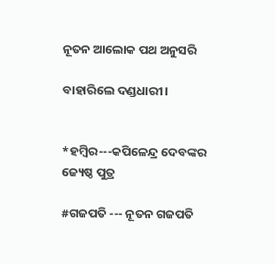ନୂତନ ଆଲୋକ ପଥ ଅନୁସରି

ବାହାରିଲେ ଦଣ୍ଡଧାରୀ।


*ହମ୍ବିର---କପିଳେନ୍ଦ୍ର ଦେବଙ୍କର ଜ୍ୟେଷ୍ଠ ପୁତ୍ର

#ଗଜପତି --- ନୂତନ ଗଜପତି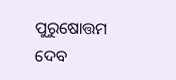ପୁରୁଷୋତ୍ତମ ଦେବ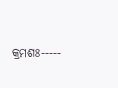କ୍ରମଶଃ-----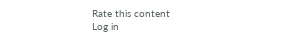Rate this content
Log in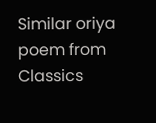Similar oriya poem from Classics